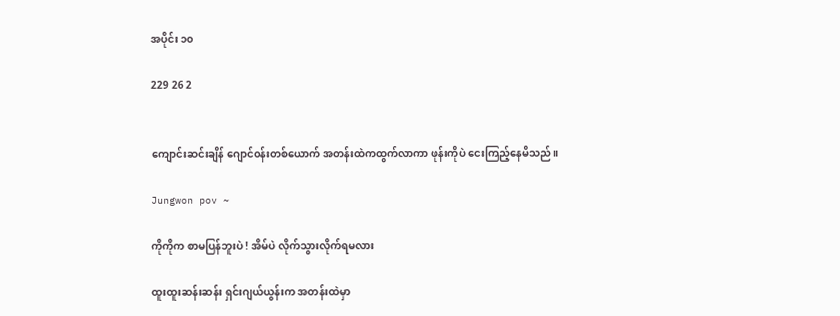အပိုင်း ၁၀

229 26 2


ကျောင်းဆင်းချိန် ဂျောင်၀န်းတစ်ယောက် အတန်းထဲကထွက်လာကာ ဖုန်းကိုပဲ ငေးကြည့်နေမိသည်။

Jungwon pov ~

ကိုကိုက စာမပြန်ဘူးပဲ ! အိမ်ပဲ လိုက်သွားလိုက်ရမလား

ထူးထူးဆန်းဆန်း ရှင်းဂျယ်ယွန်းက အတန်းထဲမှာ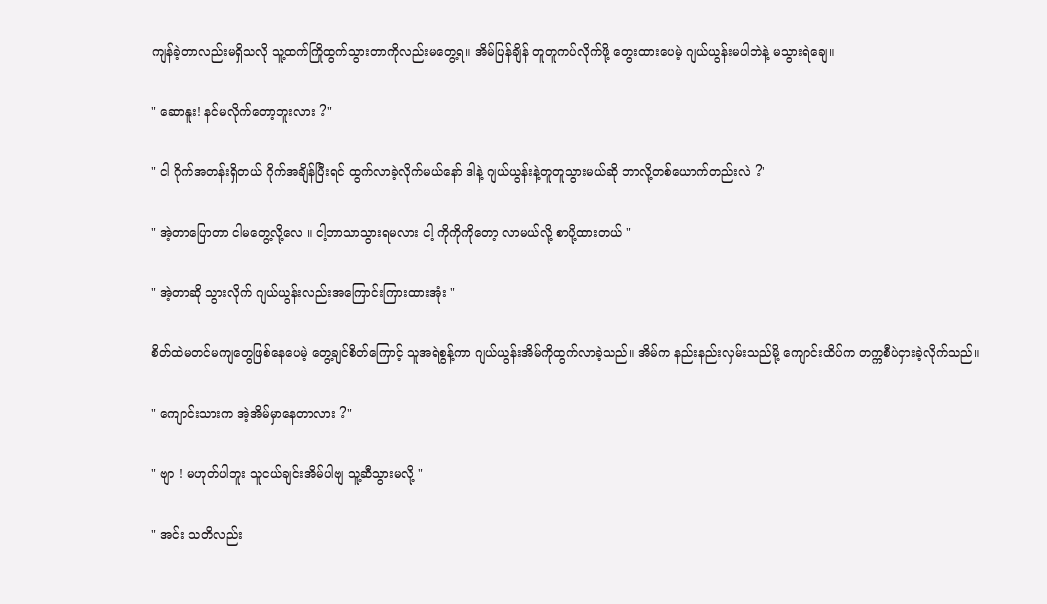ကျန်ခဲ့တာလည်းမရှိသလို သူ့ထက်ကြိုထွက်သွားတာကိုလည်းမတွေ့ရ။ အိမ်ပြန်ချိန် တူတူကပ်လိုက်ဖို့ တွေးထားပေမဲ့ ဂျယ်ယွန်းမပါဘဲနဲ့ မသွားရဲချေ။

" ဆောနူး! နင်မလိုက်တော့ဘူးလား ?"

" ငါ ဂိုက်အတန်းရှိတယ် ဂိုက်အချိန်ပြီးရင် ထွက်လာခဲ့လိုက်မယ်နော် ဒါနဲ့ ဂျယ်ယွန်းနဲ့တူတူသွားမယ်ဆို ဘာလို့တစ်ယောက်တည်းလဲ ?'

" အဲ့တာပြောတာ ငါမတွေ့လို့လေ ။ ငါ့ဘာသာသွားရမလား ငါ့ ကိုကိုကိုတော့ လာမယ်လို့ စာပို့ထားတယ် "

" အဲ့တာဆို သွားလိုက် ဂျယ်ယွန်းလည်းအကြောင်းကြားထားအုံး "

စိတ်ထဲမတင်မကျတွေဖြစ်နေပေမဲ့ တွေ့ချင်စိတ်ကြောင့် သူအရဲစွန့်ကာ ဂျယ်ယွန်းအိမ်ကိုထွက်လာခဲ့သည်။ အိမ်က နည်းနည်းလှမ်းသည်မို့ ကျောင်းထိပ်က တက္ကစီပဲငှားခဲ့လိုက်သည်။

" ကျောင်းသားက အဲ့အိမ်မှာနေတာလား ?"

" ဗျာ ! မဟုတ်ပါဘူး သူငယ်ချင်းအိမ်ပါဗျ သူ့ဆီသွားမလို့ "

" အင်း သတိလည်း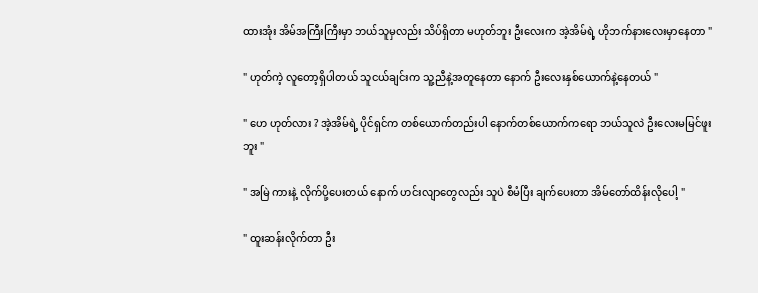ထားအုံး အိမ်အကြီးကြီးမှာ ဘယ်သူမှလည်း သိပ်ရှိတာ မဟုတ်ဘူး ဦးလေးက အဲ့အိမ်ရဲ့ ဟိုဘက်နားလေးမှာနေတာ "

" ဟုတ်ကဲ့ လူတော့ရှိပါတယ် သူငယ်ချင်းက သူ့ညီနဲ့အတူ‌နေတာ နောက် ဦးလေးနှစ်ယောက်နဲ့နေတယ် "

" ဟေ ဟုတ်လား ? အဲ့အိမ်ရဲ့ ပိုင်ရှင်က တစ်ယောက်တည်းပါ နောက်တစ်ယောက်ကရော ဘယ်သူလဲ ဦးလေးမမြင်ဖူးဘူး "

" အမြဲ ကားနဲ့ လိုက်ပို့ပေးတယ် နောက် ဟင်းလျာတွေလည်း သူပဲ စီမံပြီး ချက်ပေးတာ အိမ်တော်ထိန်းလိုပေါ့ "

" ထူးဆန်းလိုက်တာ ဦး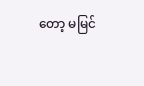တော့ မမြင်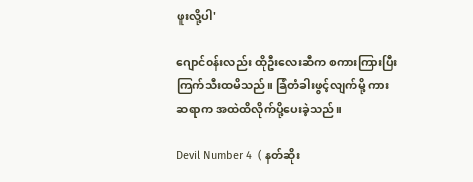ဖူးလို့ပါ'

ဂျောင်၀န်းလည်း ထိုဦးလေးဆီက စကားကြားပြီး ကြက်သီးထမိသည်။ ခြံတံခါးဖွင့်လျက်မို့ ကားဆရာက အထဲထိလိုက်ပို့ပေးခဲ့သည်။

Devil Number 4  ( နတ်ဆိုး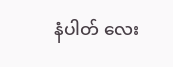နံပါတ် လေး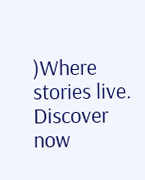)Where stories live. Discover now